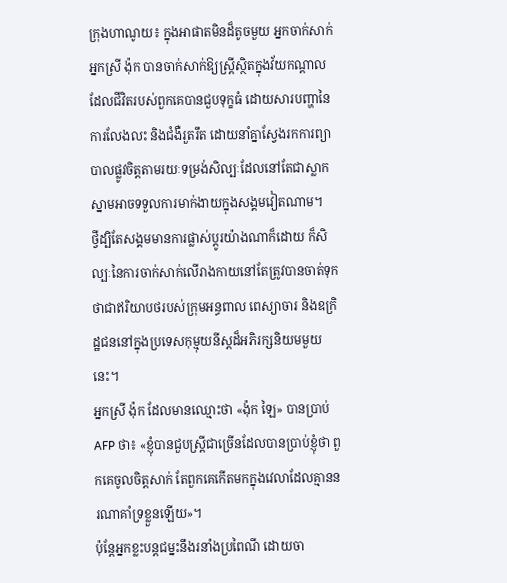ក្រុងហាណូយ៖ ក្នុងអាផាតមិនដ៏តូចមួយ អ្នកចាក់សាក់ អ្នកស្រី ង៉ុក បានចាក់សាក់ឱ្យស្ដ្រីស្ថិតក្នុងវ័យកណ្ដាល ដែលជីវិតរបស់ពួកគេបានជួបទុក្ខធំ ដោយសារបញ្ហានៃការលែងលះ និងជំងឺរួតរឹត ដោយនាំគ្នាស្វែងរកការព្យាបាលផ្លូវចិត្ដតាមរយៈទម្រង់សិល្បៈដែលនៅតែជាស្លាកស្នាមអាចទទួលការមាក់ងាយក្នុងសង្គមវៀតណាម។
ថ្វីដ្បិតែសង្គមមានការផ្លាស់ប្ដូរយ៉ាងណាក៏ដោយ ក៏សិល្បៈនៃការចាក់សាក់លើរាងកាយនៅតែត្រូវបានចាត់ទុកថាជាឥរិយាបថរបស់ក្រុមអន្ធពាល ពេស្យាចារ និងឧក្រិដ្ឋជននៅក្នុងប្រទេសកុម្មុយនីស្ដដ៏អភិរក្សនិយមមួយនេះ។
អ្នកស្រី ង៉ុក ដែលមានឈ្មោះថា «ង៉ុក ឡៃ» បានប្រាប់ AFP ថា៖ «ខ្ញុំបានជួបស្ដ្រីជាច្រើនដែលបានប្រាប់ខ្ញុំថា ពួកគេចូលចិត្ដសាក់ តែពួកគេកើតមកក្នុងវេលាដែលគ្មាននរណាគាំទ្រខ្លួនឡើយ»។
ប៉ុន្ដែអ្នកខ្លះបន្ដជម្នះនឹងរនាំងប្រពៃណី ដោយចា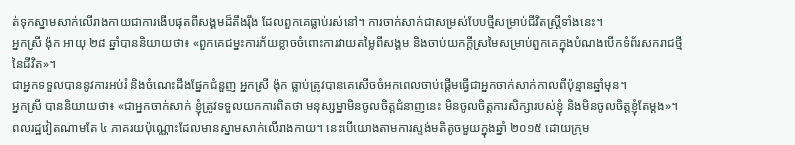ត់ទុកស្នាមសាក់លើរាងកាយជាការងើបផុតពីសង្គមដ៏តឹងរ៉ឹង ដែលពួកគេធ្លាប់រស់នៅ។ ការចាក់សាក់ជាសម្រស់បែបថ្មីសម្រាប់ជីវិតស្ដ្រីទាំងនេះ។
អ្នកស្រី ង៉ុក អាយុ ២៨ ឆ្នាំបាននិយាយថា៖ «ពួកគេជម្នះការភ័យខ្លាចចំពោះការវាយតម្លៃពីសង្គម និងចាប់យកក្ដីស្រមៃសម្រាប់ពួកគេក្នុងបំណងបើកទំព័រសករាជថ្មីនៃជីវិត»។
ជាអ្នកទទួលបាននូវការអប់រំ និងចំណេះដឹងផ្នែកជំនួញ អ្នកស្រី ង៉ុក ធ្លាប់ត្រូវបានគេសើចចំអកពេលចាប់ផ្ដើមធ្វើជាអ្នកចាក់សាក់កាលពីប៉ុន្មានឆ្នាំមុន។
អ្នកស្រី បាននិយាយថា៖ «ជាអ្នកចាក់សាក់ ខ្ញុំត្រូវទទួលយកការពិតថា មនុស្សម្នាមិនចូលចិត្ដជំនាញនេះ មិនចូលចិត្ដការសិក្សារបស់ខ្ញុំ និងមិនចូលចិត្ដខ្ញុំតែម្ដង»។
ពលរដ្ឋវៀតណាមតែ ៤ ភាគរយប៉ុណ្ណោះដែលមានស្នាមសាក់លើរាងកាយ។ នេះបើយោងតាមការស្ទង់មតិតូចមួយក្នុងឆ្នាំ ២០១៥ ដោយក្រុម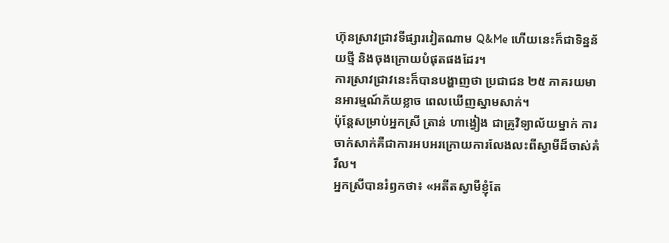ហ៊ុនស្រាវជ្រាវទីផ្សារវៀតណាម Q&Me ហើយនេះក៏ជាទិន្នន័យថ្មី និងចុងក្រោយបំផុតផងដែរ។
ការស្រាវជ្រាវនេះក៏បានបង្ហាញថា ប្រជាជន ២៥ ភាគរយមានអារម្មណ៍ភ័យខ្លាច ពេលឃើញស្នាមសាក់។
ប៉ុន្ដែសម្រាប់អ្នកស្រី ត្រាន់ ហាង្វៀង ជាគ្រូវិទ្យាល័យម្នាក់ ការចាក់សាក់គឺជាការអបអរក្រោយការលែងលះពីស្វាមីដ៏ចាស់គំរឹល។
អ្នកស្រីបានរំឭកថា៖ «អតីតស្វាមីខ្ញុំតែ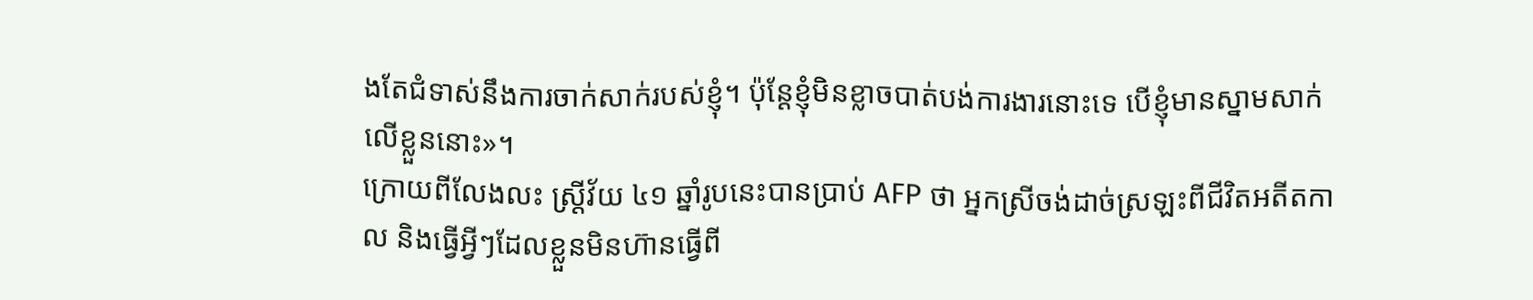ងតែជំទាស់នឹងការចាក់សាក់របស់ខ្ញុំ។ ប៉ុន្ដែខ្ញុំមិនខ្លាចបាត់បង់ការងារនោះទេ បើខ្ញុំមានស្នាមសាក់លើខ្លួននោះ»។
ក្រោយពីលែងលះ ស្ដ្រីវ័យ ៤១ ឆ្នាំរូបនេះបានប្រាប់ AFP ថា អ្នកស្រីចង់ដាច់ស្រឡះពីជីវិតអតីតកាល និងធ្វើអ្វីៗដែលខ្លួនមិនហ៊ានធ្វើពី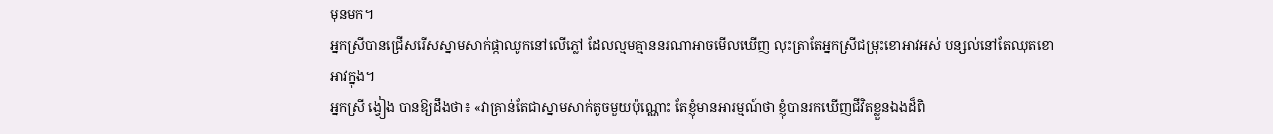មុនមក។
អ្នកស្រីបានជ្រើសរើសស្នាមសាក់ផ្កាឈូកនៅលើភ្លៅ ដែលល្មមគ្មាននរណាអាចមើលឃើញ លុះត្រាតែអ្នកស្រីជម្រុះខោអាវអស់ បន្សល់នៅតែឈុតខោអាវក្នុង។
អ្នកស្រី ង្វៀង បានឱ្យដឹងថា៖ «វាគ្រាន់តែជាស្នាមសាក់តូចមួយប៉ុណ្ណោះ តែខ្ញុំមានអារម្មណ៍ថា ខ្ញុំបានរកឃើញជីវិតខ្លួនឯងដ៏ពិ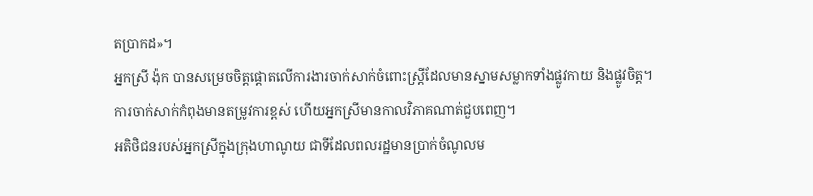តប្រាកដ»។
អ្នកស្រី ង៉ុក បានសម្រេចចិត្ដផ្ដោតលើការងារចាក់សាក់ចំពោះស្ដ្រីដែលមានស្នាមសម្លាកទាំងផ្លូវកាយ និងផ្លូវចិត្ដ។ ការចាក់សាក់កំពុងមានតម្រូវការខ្ពស់ ហើយអ្នកស្រីមានកាលវិភាគណាត់ជួបពេញ។
អតិថិជនរបស់អ្នកស្រីក្នុងក្រុងហាណូយ ជាទីដែលពលរដ្ឋមានប្រាក់ចំណូលម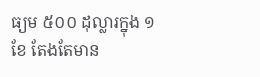ធ្យម ៥០០ ដុល្លារក្នុង ១ ខែ តែងតែមាន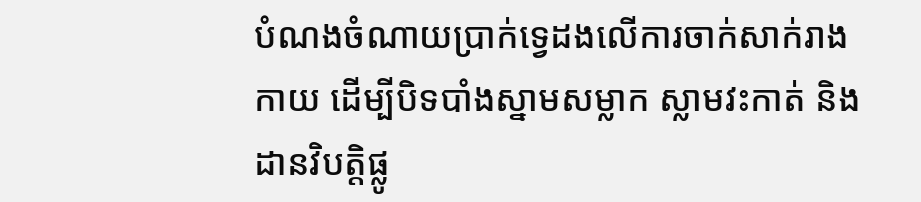បំណងចំណាយប្រាក់ទ្វេដងលើការចាក់សាក់រាងកាយ ដើម្បីបិទបាំងស្នាមសម្លាក ស្លាមវះកាត់ និងដានវិបត្តិផ្លូ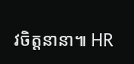វចិត្តនានា៕ HR